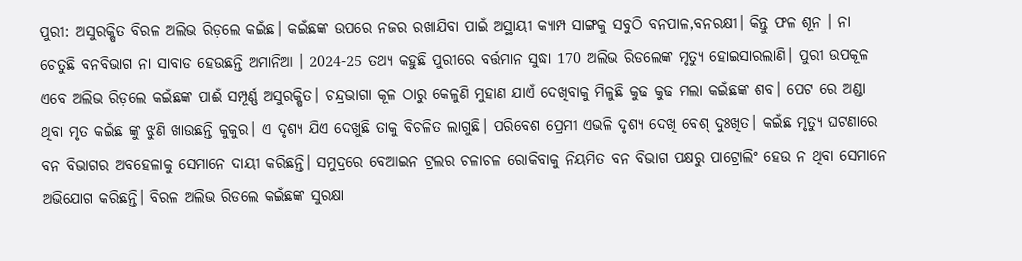ପୁରୀ: ଅସୁରକ୍ଷିତ ବିରଳ ଅଲିଭ ରିଡ଼ଲେ କଇଁଛ। କଇଁଛଙ୍କ ଉପରେ ନଜର ରଖାଯିବା ପାଇଁ ଅସ୍ଥାୟୀ କ୍ୟାମ୍ପ ସାଙ୍ଗକୁ ସବୁଠି ବନପାଳ,ବନରକ୍ଷୀ। କିନ୍ତୁ ଫଳ ଶୂନ । ନା ଚେତୁଛି ବନବିଭାଗ ନା ସାବାଡ ହେଉଛନ୍ତି ଅମାନିଆ । 2024-25 ତଥ୍ୟ କହୁଛି ପୁରୀରେ ବର୍ତ୍ତମାନ ସୁଦ୍ଧା 170 ଅଲିଭ ରିଡଲେଙ୍କ ମୃତ୍ୟୁ ହୋଇସାରଲାଣି। ପୁରୀ ଉପକୂଳ ଏବେ ଅଲିଭ ରିଡ଼ଲେ କଇଁଛଙ୍କ ପାଈଁ ସମ୍ପୂର୍ଣ୍ଣ ଅସୁରକ୍ଷିତ। ଚନ୍ଦ୍ରଭାଗା କୂଳ ଠାରୁ କେଳୁଣି ମୁହାଣ ଯାଏଁ ଦେଖିବାକୁ ମିଳୁଛି କୁଢ କୁଢ ମଲା କଇଁଛଙ୍କ ଶବ। ପେଟ ରେ ଅଣ୍ଡା ଥିବା ମୃତ କଇଁଛ ଙ୍କୁ ଝୁଣି ଖାଉଛନ୍ତି କୁକୁର। ଏ ଦୃଶ୍ୟ ଯିଏ ଦେଖୁଛି ତାକୁ ବିଚଳିତ ଲାଗୁଛି। ପରିବେଶ ପ୍ରେମୀ ଏଭଳି ଦୃଶ୍ୟ ଦେଖି ବେଶ୍ ଦୁଃଖିତ। କଇଁଛ ମୃତ୍ୟୁ ଘଟଣାରେ ବନ ବିଭାଗର ଅବହେଳାକୁ ସେମାନେ ଦାୟୀ କରିଛନ୍ତି। ସମୁଦ୍ରରେ ବେଆଇନ ଟ୍ରଲର ଚଳାଚଳ ରୋକିବାକୁ ନିୟମିତ ବନ ବିଭାଗ ପକ୍ଷରୁ ପାଟ୍ରୋଲିଂ ହେଉ ନ ଥିବା ସେମାନେ ଅଭିଯୋଗ କରିଛନ୍ତି। ବିରଳ ଅଲିଭ ରିଡଲେ କଇଁଛଙ୍କ ସୁରକ୍ଷା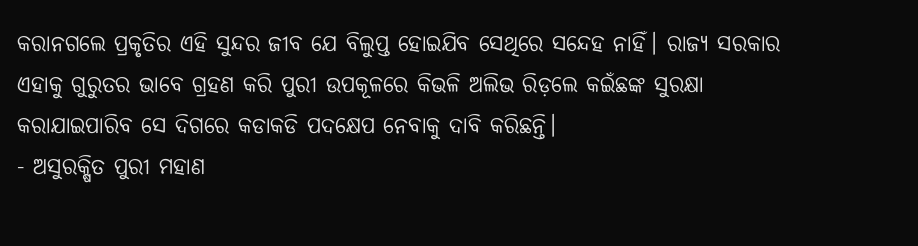କରାନଗଲେ ପ୍ରକୃତିର ଏହି ସୁନ୍ଦର ଜୀବ ଯେ ବିଲୁପ୍ତ ହୋଇଯିବ ସେଥିରେ ସନ୍ଦେହ ନାହିଁ। ରାଜ୍ୟ ସରକାର ଏହାକୁ ଗୁରୁତର ଭାବେ ଗ୍ରହଣ କରି ପୁରୀ ଉପକୂଳରେ କିଭଳି ଅଲିଭ ରିଡ଼ଲେ କଇଁଛଙ୍କ ସୁରକ୍ଷା କରାଯାଇପାରିବ ସେ ଦିଗରେ କଡାକଡି ପଦକ୍ଷେପ ନେବାକୁ ଦାବି କରିଛନ୍ତି।
- ଅସୁରକ୍ଷିତ ପୁରୀ ମହାଣ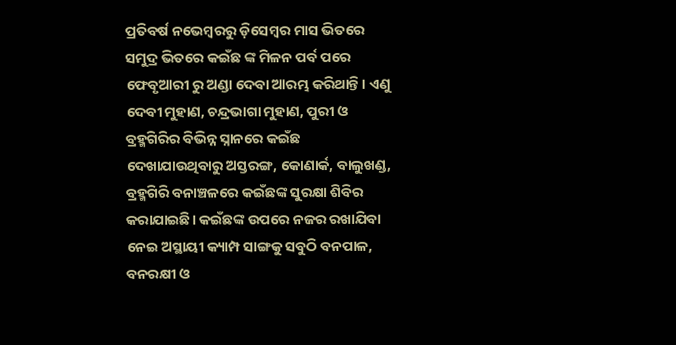ପ୍ରତିବର୍ଷ ନଭେମ୍ବରରୁ ଡ଼ିସେମ୍ବର ମାସ ଭିତରେ ସମୁଦ୍ର ଭିତରେ କଇଁଛ ଙ୍କ ମିଳନ ପର୍ବ ପରେ ଫେବୃଆରୀ ରୁ ଅଣ୍ଡା ଦେବା ଆରମ୍ଭ କରିଥାନ୍ତି। ଏଣୁ ଦେବୀ ମୁହାଣ, ଚନ୍ଦ୍ରଭାଗା ମୁହାଣ, ପୁରୀ ଓ ବ୍ରହ୍ମଗିରିର ବିଭିନ୍ନ ସ୍ନାନରେ କଇଁଛ ଦେଖାଯାଉଥିବାରୁ ଅସ୍ତରଙ୍ଗ, କୋଣାର୍କ, ବାଲୁଖଣ୍ଡ, ବ୍ରହ୍ମଗିରି ବନାଞ୍ଚଳରେ କଇଁଛଙ୍କ ସୁରକ୍ଷା ଶିବିର କରାଯାଇଛି। କଇଁଛଙ୍କ ଉପରେ ନଜର ରଖାଯିବା ନେଇ ଅସ୍ଥାୟୀ କ୍ୟାମ୍ପ ସାଙ୍ଗକୁ ସବୁଠି ବନପାଳ, ବନରକ୍ଷୀ ଓ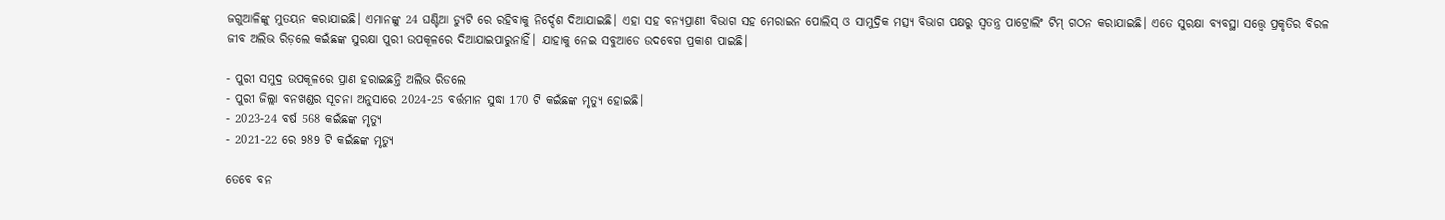ଜଗୁଆଳିଙ୍କୁ ମୁତୟନ କରାଯାଇଛି। ଏମାନଙ୍କୁ 24 ଘଣ୍ଟିଆ ଡ୍ୟୁଟି ରେ ରହିବାକୁ ନିର୍ଦ୍ଦେଶ ଦିଆଯାଇଛି। ଏହା ସହ ବନ୍ୟପ୍ରାଣୀ ବିଭାଗ ସହ ମେରାଇନ ପୋଲିସ୍ ଓ ସାମୁଦ୍ରିକ ମତ୍ସ୍ୟ ବିଭାଗ ପକ୍ଷରୁ ସ୍ୱତନ୍ତ୍ର ପାଟ୍ରୋଲିଂ ଟିମ୍ ଗଠନ କରାଯାଇଛି। ଏତେ ସୁରକ୍ଷା ବ୍ୟବସ୍ଥା ସତ୍ତ୍ୱେ ପ୍ରକୃତିର ବିରଳ ଜୀବ ଅଲିଭ ରିଡ଼ଲେ କଇଁଛଙ୍କ ସୁରକ୍ଷା ପୁରୀ ଉପକୂଳରେ ଦିଆଯାଇପାରୁନାହିଁ। ଯାହାକୁ ନେଇ ସବୁଆଡେ ଉଦବେଗ ପ୍ରକାଶ ପାଇଛି।

- ପୁରୀ ସମୁଦ୍ର ଉପକୂଳରେ ପ୍ରାଣ ହରାଇଛନ୍ତି ଅଲିଭ ରିଡଲେ
- ପୁରୀ ଜିଲ୍ଲା ବନଖଣ୍ଡର ସୂଚନା ଅନୁସାରେ 2024-25 ବର୍ତ୍ତମାନ ସୁଦ୍ଧା 170 ଟି କଇଁଛଙ୍କ ମୃତ୍ୟୁ ହୋଇଛି।
- 2023-24 ବର୍ଷ 568 କଇଁଛଙ୍କ ମୃତ୍ୟୁ
- 2021-22 ରେ 989 ଟି କଇଁଛଙ୍କ ମୃତ୍ୟୁ

ତେବେ ବନ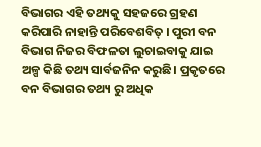ବିଭାଗର ଏହି ତଥ୍ୟକୁ ସହଜରେ ଗ୍ରହଣ କରିପାରି ନାହାନ୍ତି ପରିବେଶବିତ୍ । ପୁରୀ ବନ ବିଭାଗ ନିଜର ବିଫଳତା ଲୁଚାଇବାକୁ ଯାଇ ଅଳ୍ପ କିଛି ତଥ୍ୟ ସାର୍ବଜନିନ କରୁଛି। ପ୍ରକୃତରେ ବନ ବିଭାଗର ତଥ୍ୟ ରୁ ଅଧିକ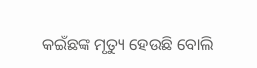କଇଁଛଙ୍କ ମୃତ୍ୟୁ ହେଉଛି ବୋଲି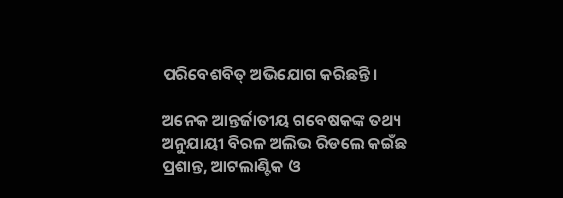ପରିବେଶବିତ୍ ଅଭିଯୋଗ କରିଛନ୍ତି।

ଅନେକ ଆନ୍ତର୍ଜାତୀୟ ଗବେଷକଙ୍କ ତଥ୍ୟ ଅନୁଯାୟୀ ବିରଳ ଅଲିଭ ରିଡଲେ କଇଁଛ ପ୍ରଶାନ୍ତ, ଆଟଲାଣ୍ଟିକ ଓ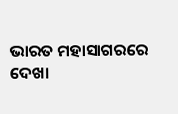ଭାରତ ମହାସାଗରରେ ଦେଖା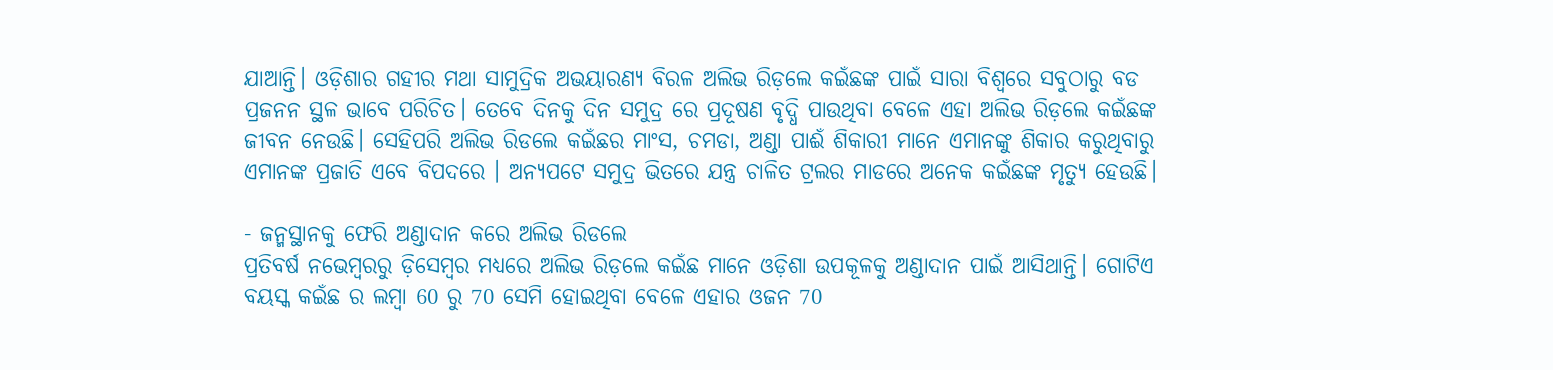ଯାଆନ୍ତି। ଓଡ଼ିଶାର ଗହୀର ମଥା ସାମୁଦ୍ରିକ ଅଭୟାରଣ୍ୟ ବିରଳ ଅଲିଭ ରିଡ଼ଲେ କଇଁଛଙ୍କ ପାଇଁ ସାରା ବିଶ୍ଵରେ ସବୁଠାରୁ ବଡ ପ୍ରଜନନ ସ୍ଥଳ ଭାବେ ପରିଚିତ। ତେବେ ଦିନକୁ ଦିନ ସମୁଦ୍ର ରେ ପ୍ରଦୂଷଣ ବୃଦ୍ଧି ପାଉଥିବା ବେଳେ ଏହା ଅଲିଭ ରିଡ଼ଲେ କଇଁଛଙ୍କ ଜୀବନ ନେଉଛି। ସେହିପରି ଅଲିଭ ରିଡଲେ କଇଁଛର ମାଂସ, ଚମଡା, ଅଣ୍ଡା ପାଈଁ ଶିକାରୀ ମାନେ ଏମାନଙ୍କୁ ଶିକାର କରୁଥିବାରୁ ଏମାନଙ୍କ ପ୍ରଜାତି ଏବେ ବିପଦରେ । ଅନ୍ୟପଟେ ସମୁଦ୍ର ଭିତରେ ଯନ୍ତ୍ର ଚାଳିତ ଟ୍ରଲର ମାଡରେ ଅନେକ କଇଁଛଙ୍କ ମୃତ୍ୟୁ ହେଉଛି।

- ଜନ୍ମସ୍ଥାନକୁ ଫେରି ଅଣ୍ଡାଦାନ କରେ ଅଲିଭ ରିଡଲେ
ପ୍ରତିବର୍ଷ ନଭେମ୍ବରରୁ ଡ଼ିସେମ୍ବର ମଧ୍ୟରେ ଅଲିଭ ରିଡ଼ଲେ କଇଁଛ ମାନେ ଓଡ଼ିଶା ଉପକୂଳକୁ ଅଣ୍ଡାଦାନ ପାଇଁ ଆସିଥାନ୍ତି। ଗୋଟିଏ ବୟସ୍କ କଇଁଛ ର ଲମ୍ବା 60 ରୁ 70 ସେମି ହୋଇଥିବା ବେଳେ ଏହାର ଓଜନ 70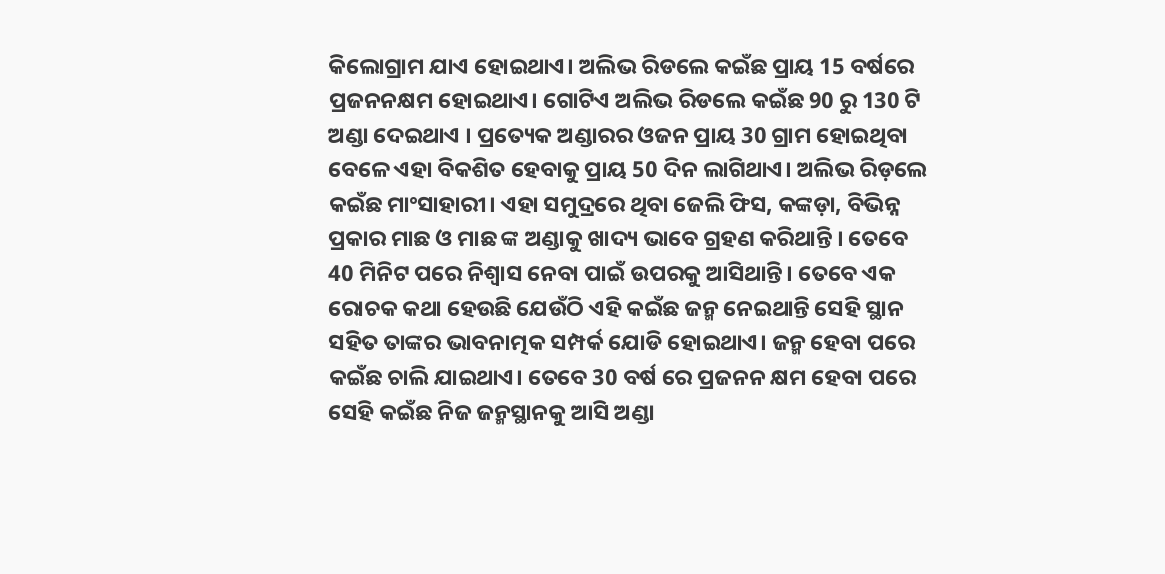କିଲୋଗ୍ରାମ ଯାଏ ହୋଇଥାଏ। ଅଲିଭ ରିଡଲେ କଇଁଛ ପ୍ରାୟ 15 ବର୍ଷରେ ପ୍ରଜନନକ୍ଷମ ହୋଇଥାଏ। ଗୋଟିଏ ଅଲିଭ ରିଡଲେ କଇଁଛ 90 ରୁ 130 ଟି ଅଣ୍ଡା ଦେଇଥାଏ । ପ୍ରତ୍ୟେକ ଅଣ୍ଡାରର ଓଜନ ପ୍ରାୟ 30 ଗ୍ରାମ ହୋଇଥିବା ବେଳେ ଏହା ବିକଶିତ ହେବାକୁ ପ୍ରାୟ 50 ଦିନ ଲାଗିଥାଏ। ଅଲିଭ ରିଡ଼ଲେ କଇଁଛ ମାଂସାହାରୀ। ଏହା ସମୁଦ୍ରରେ ଥିବା ଜେଲି ଫିସ, କଙ୍କଡ଼ା, ବିଭିନ୍ନ ପ୍ରକାର ମାଛ ଓ ମାଛ ଙ୍କ ଅଣ୍ଡାକୁ ଖାଦ୍ୟ ଭାବେ ଗ୍ରହଣ କରିଥାନ୍ତି । ତେବେ 40 ମିନିଟ ପରେ ନିଶ୍ବାସ ନେବା ପାଇଁ ଉପରକୁ ଆସିଥାନ୍ତି। ତେବେ ଏକ ରୋଚକ କଥା ହେଉଛି ଯେଉଁଠି ଏହି କଇଁଛ ଜନ୍ମ ନେଇଥାନ୍ତି ସେହି ସ୍ଥାନ ସହିତ ତାଙ୍କର ଭାବନାତ୍ମକ ସମ୍ପର୍କ ଯୋଡି ହୋଇଥାଏ। ଜନ୍ମ ହେବା ପରେ କଇଁଛ ଚାଲି ଯାଇଥାଏ। ତେବେ 30 ବର୍ଷ ରେ ପ୍ରଜନନ କ୍ଷମ ହେବା ପରେ ସେହି କଇଁଛ ନିଜ ଜନ୍ମସ୍ଥାନକୁ ଆସି ଅଣ୍ଡା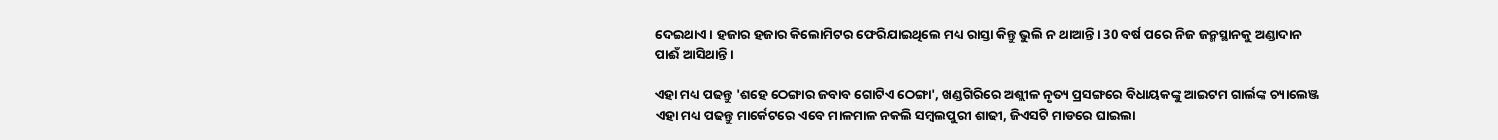ଦେଇଥାଏ। ହଜାର ହଜାର କିଲୋମିଟର ଫେରିଯାଇଥିଲେ ମଧ୍ୟ ରାସ୍ତା କିନ୍ତୁ ଭୁଲି ନ ଥାଆନ୍ତି। 30 ବର୍ଷ ପରେ ନିଜ ଜନ୍ମସ୍ଥାନକୁ ଅଣ୍ଡାଦାନ ପାଈଁ ଆସିଥାନ୍ତି।

ଏହା ମଧ୍ୟ ପଢନ୍ତୁ 'ଶହେ ଠେଙ୍ଗାର ଜବାବ ଗୋଟିଏ ଠେଙ୍ଗା', ଖଣ୍ଡଗିରିରେ ଅଶ୍ଲୀଳ ନୃତ୍ୟ ପ୍ରସଙ୍ଗରେ ବିଧାୟକଙ୍କୁ ଆଇଟମ ଗାର୍ଲଙ୍କ ଚ୍ୟାଲେଞ୍ଜ
ଏହା ମଧ୍ୟ ପଢନ୍ତୁ ମାର୍କେଟରେ ଏବେ ମାଳମାଳ ନକଲି ସମ୍ବଲପୁରୀ ଶାଢୀ, ଜିଏସଟି ମାଡରେ ଘାଇଲା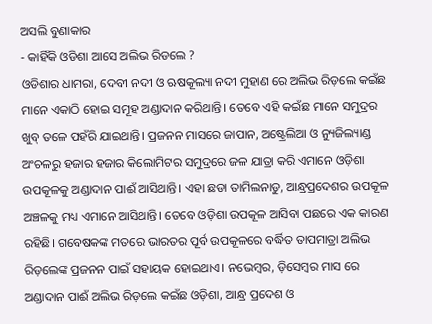ଅସଲି ବୁଣାକାର
- କାହିଁକି ଓଡିଶା ଆସେ ଅଲିଭ ରିଡଲେ ?
ଓଡିଶାର ଧାମରା, ଦେବୀ ନଦୀ ଓ ଋଷକୂଲ୍ୟା ନଦୀ ମୁହାଣ ରେ ଅଲିଭ ରିଡ଼ଲେ କଇଁଛ ମାନେ ଏକାଠି ହୋଇ ସମୂହ ଅଣ୍ଡାଦାନ କରିଥାନ୍ତି। ତେବେ ଏହି କଇଁଛ ମାନେ ସମୁଦ୍ରର ଖୁବ୍ ତଳେ ପହଁରି ଯାଇଥାନ୍ତି। ପ୍ରଜନନ ମାସରେ ଜାପାନ, ଅଷ୍ଟ୍ରେଲିଆ ଓ ନ୍ୟୁଜିଲ୍ୟାଣ୍ଡ ଅଂଚଳରୁ ହଜାର ହଜାର କିଲୋମିଟର ସମୁଦ୍ରରେ ଜଳ ଯାତ୍ରା କରି ଏମାନେ ଓଡ଼ିଶା ଉପକୂଳକୁ ଅଣ୍ଡାଦାନ ପାଈଁ ଆସିଥାନ୍ତି। ଏହା ଛଡା ତାମିଲନାଡୁ, ଆନ୍ଧ୍ରପ୍ରଦେଶର ଉପକୂଳ ଅଞ୍ଚଳକୁ ମଧ୍ୟ ଏମାନେ ଆସିଥାନ୍ତି। ତେବେ ଓଡ଼ିଶା ଉପକୂଳ ଆସିବା ପଛରେ ଏକ କାରଣ ରହିଛି। ଗବେଷକଙ୍କ ମତରେ ଭାରତର ପୂର୍ବ ଉପକୂଳରେ ବର୍ଦ୍ଧିତ ତାପମାତ୍ରା ଅଲିଭ ରିଡ଼ଲେଙ୍କ ପ୍ରଜନନ ପାଇଁ ସହାୟକ ହୋଇଥାଏ। ନଭେମ୍ବର, ଡ଼ିସେମ୍ବର ମାସ ରେ ଅଣ୍ଡାଦାନ ପାଈଁ ଅଲିଭ ରିଡ଼ଲେ କଇଁଛ ଓଡ଼ିଶା, ଆନ୍ଧ୍ର ପ୍ରଦେଶ ଓ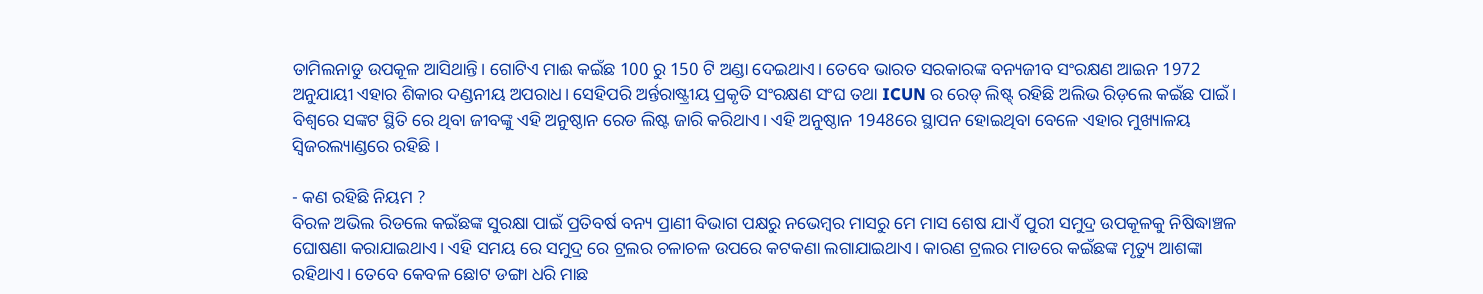ତାମିଲନାଡୁ ଉପକୂଳ ଆସିଥାନ୍ତି। ଗୋଟିଏ ମାଈ କଇଁଛ 100 ରୁ 150 ଟି ଅଣ୍ଡା ଦେଇଥାଏ। ତେବେ ଭାରତ ସରକାରଙ୍କ ବନ୍ୟଜୀବ ସଂରକ୍ଷଣ ଆଇନ 1972 ଅନୁଯାୟୀ ଏହାର ଶିକାର ଦଣ୍ଡନୀୟ ଅପରାଧ। ସେହିପରି ଅର୍ନ୍ତରାଷ୍ଟ୍ରୀୟ ପ୍ରକୃତି ସଂରକ୍ଷଣ ସଂଘ ତଥା ICUN ର ରେଡ୍ ଲିଷ୍ଟ୍ ରହିଛି ଅଲିଭ ରିଡ଼ଲେ କଇଁଛ ପାଇଁ। ବିଶ୍ଵରେ ସଙ୍କଟ ସ୍ଥିତି ରେ ଥିବା ଜୀବଙ୍କୁ ଏହି ଅନୁଷ୍ଠାନ ରେଡ ଲିଷ୍ଟ ଜାରି କରିଥାଏ। ଏହି ଅନୁଷ୍ଠାନ 1948ରେ ସ୍ଥାପନ ହୋଇଥିବା ବେଳେ ଏହାର ମୁଖ୍ୟାଳୟ ସ୍ଵିଜରଲ୍ୟାଣ୍ଡରେ ରହିଛି ।

- କଣ ରହିଛି ନିୟମ ?
ବିରଳ ଅଭିଲ ରିଡଲେ କଇଁଛଙ୍କ ସୁରକ୍ଷା ପାଇଁ ପ୍ରତିବର୍ଷ ବନ୍ୟ ପ୍ରାଣୀ ବିଭାଗ ପକ୍ଷରୁ ନଭେମ୍ବର ମାସରୁ ମେ ମାସ ଶେଷ ଯାଏଁ ପୁରୀ ସମୁଦ୍ର ଉପକୂଳକୁ ନିଷିଦ୍ଧାଞ୍ଚଳ ଘୋଷଣା କରାଯାଇଥାଏ। ଏହି ସମୟ ରେ ସମୁଦ୍ର ରେ ଟ୍ରଲର ଚଳାଚଳ ଉପରେ କଟକଣା ଲଗାଯାଇଥାଏ। କାରଣ ଟ୍ରଲର ମାଡରେ କଇଁଛଙ୍କ ମୃତ୍ୟୁ ଆଶଙ୍କା ରହିଥାଏ। ତେବେ କେବଳ ଛୋଟ ଡଙ୍ଗା ଧରି ମାଛ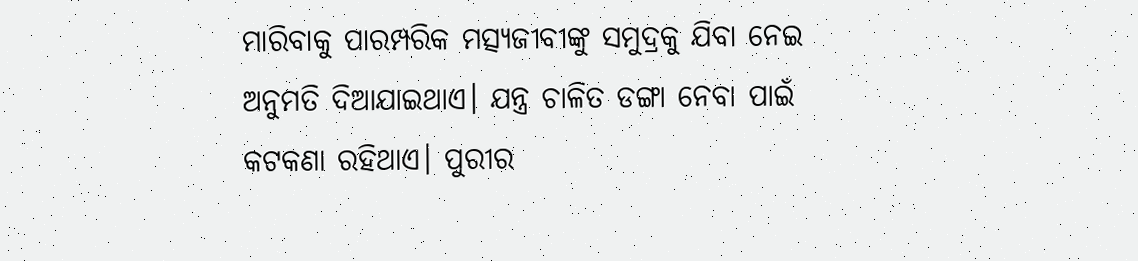ମାରିବାକୁ ପାରମ୍ପରିକ ମତ୍ସ୍ୟଜୀବୀଙ୍କୁ ସମୁଦ୍ରକୁ ଯିବା ନେଇ ଅନୁମତି ଦିଆଯାଇଥାଏ। ଯନ୍ତ୍ର ଚାଳିତ ଡଙ୍ଗା ନେବା ପାଇଁ କଟକଣା ରହିଥାଏ। ପୁରୀର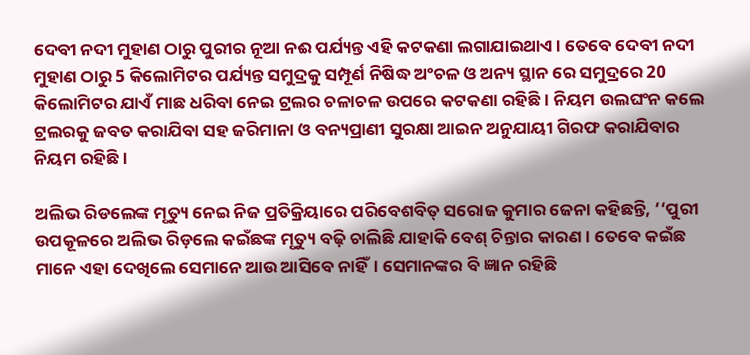ଦେବୀ ନଦୀ ମୁହାଣ ଠାରୁ ପୁରୀର ନୂଆ ନଈ ପର୍ଯ୍ୟନ୍ତ ଏହି କଟକଣା ଲଗାଯାଇଥାଏ। ତେବେ ଦେବୀ ନଦୀ ମୁହାଣ ଠାରୁ 5 କିଲୋମିଟର ପର୍ଯ୍ୟନ୍ତ ସମୁଦ୍ରକୁ ସମ୍ପୂର୍ଣ ନିଷିଦ୍ଧ ଅଂଚଳ ଓ ଅନ୍ୟ ସ୍ଥାନ ରେ ସମୁଦ୍ରରେ 20 କିଲୋମିଟର ଯାଏଁ ମାଛ ଧରିବା ନେଇ ଟ୍ରଲର ଚଳାଚଳ ଉପରେ କଟକଣା ରହିଛି। ନିୟମ ଉଲଘଂନ କଲେ ଟ୍ରଲରକୁ ଜବତ କରାଯିବା ସହ ଜରିମାନା ଓ ବନ୍ୟପ୍ରାଣୀ ସୁରକ୍ଷା ଆଇନ ଅନୁଯାୟୀ ଗିରଫ କରାଯିବାର ନିୟମ ରହିଛି।

ଅଲିଭ ରିଡଲେଙ୍କ ମୃତ୍ୟୁ ନେଇ ନିଜ ପ୍ରତିକ୍ରିୟାରେ ପରିବେଶବିତ୍ ସରୋଜ କୁମାର ଜେନା କହିଛନ୍ତି, ‘‘ପୁରୀ ଉପକୂଳରେ ଅଲିଭ ରିଡ଼ଲେ କଇଁଛଙ୍କ ମୃତ୍ୟୁ ବଢ଼ି ଚାଲିଛି ଯାହାକି ବେଶ୍ ଚିନ୍ତାର କାରଣ । ତେବେ କଇଁଛ ମାନେ ଏହା ଦେଖିଲେ ସେମାନେ ଆଉ ଆସିବେ ନାହିଁ। ସେମାନଙ୍କର ବି ଜ୍ଞାନ ରହିଛି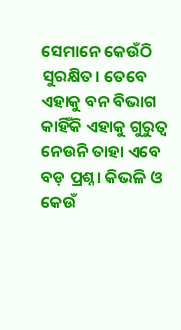ସେମାନେ କେଉଁଠି ସୁରକ୍ଷିତ। ତେବେ ଏହାକୁ ବନ ବିଭାଗ କାହିଁକି ଏହାକୁ ଗୁରୁତ୍ଵ ନେଉନି ତାହା ଏବେ ବଡ଼ ପ୍ରଶ୍ନ। କିଭଳି ଓ କେଉଁ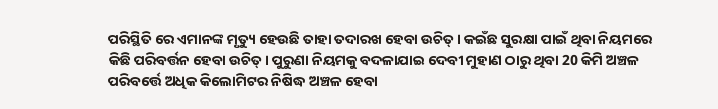ପରିସ୍ଥିତି ରେ ଏମାନଙ୍କ ମୃତ୍ୟୁ ହେଉଛି ତାହା ତଦାରଖ ହେବା ଉଚିତ୍। କଇଁଛ ସୁରକ୍ଷା ପାଇଁ ଥିବା ନିୟମରେ କିଛି ପରିବର୍ତ୍ତନ ହେବା ଉଚିତ୍। ପୁରୁଣା ନିୟମକୁ ବଦଳାଯାଇ ଦେବୀ ମୁହାଣ ଠାରୁ ଥିବା 20 କିମି ଅଞ୍ଚଳ ପରିବର୍ତ୍ତେ ଅଧିକ କିଲୋମିଟର ନିଷିଦ୍ଧ ଅଞ୍ଚଳ ହେବା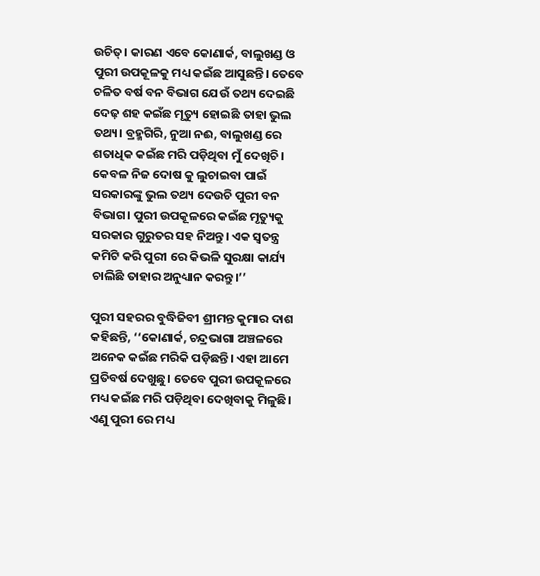ଉଚିତ୍। କାରଣ ଏବେ କୋଣାର୍କ, ବାଲୁଖଣ୍ଡ ଓ ପୁରୀ ଉପକୂଳକୁ ମଧ୍ୟ କଇଁଛ ଆସୁଛନ୍ତି। ତେବେ ଚଳିତ ବର୍ଷ ବନ ବିଭାଗ ଯେଉଁ ତଥ୍ୟ ଦେଇଛି ଦେଢ଼ ଶହ କଇଁଛ ମୃତ୍ୟୁ ହୋଇଛି ତାହା ଭୁଲ ତଥ୍ୟ। ବ୍ରହ୍ମଗିରି, ନୁଆ ନଈ, ବାଲୁଖଣ୍ଡ ରେ ଶତାଧିକ କଇଁଛ ମରି ପଡ଼ିଥିବା ମୁଁ ଦେଖିଚି। କେବଳ ନିଜ ଦୋଷ କୁ ଲୁଚାଇବା ପାଇଁ ସରକାରଙ୍କୁ ଭୁଲ ତଥ୍ୟ ଦେଉଚି ପୁରୀ ବନ ବିଭାଗ। ପୁରୀ ଉପକୂଳରେ କଇଁଛ ମୃତ୍ୟୁକୁ ସରକାର ଗୁରୁତର ସହ ନିଅନ୍ତୁ। ଏକ ସ୍ବତନ୍ତ୍ର କମିଟି କରି ପୁରୀ ରେ କିଭଳି ସୁରକ୍ଷା କାର୍ଯ୍ୟ ଚାଲିଛି ତାହାର ଅନୁଧ୍ୟାନ କରନ୍ତୁ।’’

ପୁରୀ ସହରର ବୁଦ୍ଧିଜିବୀ ଶ୍ରୀମନ୍ତ କୁମାର ଦାଶ କହିଛନ୍ତି, ‘‘କୋଣାର୍କ, ଚନ୍ଦ୍ରଭାଗା ଅଞ୍ଚଳରେ ଅନେକ କଇଁଛ ମରିକି ପଡ଼ିଛନ୍ତି। ଏହା ଆମେ ପ୍ରତିବର୍ଷ ଦେଖୁଛୁ। ତେବେ ପୁରୀ ଉପକୂଳରେ ମଧ୍ୟ କଇଁଛ ମରି ପଡ଼ିଥିବା ଦେଖିବାକୁ ମିଳୁଛି। ଏଣୁ ପୁରୀ ରେ ମଧ୍ୟ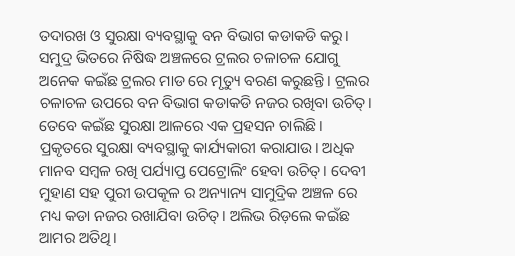ତଦାରଖ ଓ ସୁରକ୍ଷା ବ୍ୟବସ୍ଥାକୁ ବନ ବିଭାଗ କଡାକଡି କରୁ। ସମୁଦ୍ର ଭିତରେ ନିଷିଦ୍ଧ ଅଞ୍ଚଳରେ ଟ୍ରଲର ଚଳାଚଳ ଯୋଗୁ ଅନେକ କଇଁଛ ଟ୍ରଲର ମାଡ ରେ ମୃତ୍ୟୁ ବରଣ କରୁଛନ୍ତି। ଟ୍ରଲର ଚଳାଚଳ ଉପରେ ବନ ବିଭାଗ କଡାକଡି ନଜର ରଖିବା ଉଚିତ୍। ତେବେ କଇଁଛ ସୁରକ୍ଷା ଆଳରେ ଏକ ପ୍ରହସନ ଚାଲିଛି। ପ୍ରକୃତରେ ସୁରକ୍ଷା ବ୍ୟବସ୍ଥାକୁ କାର୍ଯ୍ୟକାରୀ କରାଯାଉ। ଅଧିକ ମାନବ ସମ୍ବଳ ରଖି ପର୍ଯ୍ୟାପ୍ତ ପେଟ୍ରୋଲିଂ ହେବା ଉଚିତ୍। ଦେବୀ ମୁହାଣ ସହ ପୁରୀ ଉପକୂଳ ର ଅନ୍ୟାନ୍ୟ ସାମୁଦ୍ରିକ ଅଞ୍ଚଳ ରେ ମଧ୍ୟ କଡା ନଜର ରଖାଯିବା ଉଚିତ୍। ଅଲିଭ ରିଡ଼ଲେ କଇଁଛ ଆମର ଅତିଥି।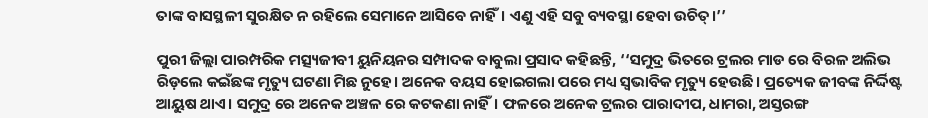ତାଙ୍କ ବାସସ୍ଥଳୀ ସୁରକ୍ଷିତ ନ ରହିଲେ ସେମାନେ ଆସିବେ ନାହିଁ। ଏଣୁ ଏହି ସବୁ ବ୍ୟବସ୍ଥା ହେବା ଉଚିତ୍।’’

ପୁରୀ ଜିଲ୍ଲା ପାରମ୍ପରିକ ମତ୍ସ୍ୟଜୀବୀ ୟୁନିୟନର ସମ୍ପାଦକ ବାବୁଲା ପ୍ରସାଦ କହିଛନ୍ତି, ‘‘ସମୁଦ୍ର ଭିତରେ ଟ୍ରଲର ମାଡ ରେ ବିରଳ ଅଲିଭ ରିଡ଼ଲେ କଇଁଛଙ୍କ ମୃତ୍ୟୁ ଘଟଣା ମିଛ ନୁହେ। ଅନେକ ବୟସ ହୋଇଗଲା ପରେ ମଧ୍ୟ ସ୍ବଭାବିକ ମୃତ୍ୟୁ ହେଉଛି। ପ୍ରତ୍ୟେକ ଜୀବଙ୍କ ନିର୍ଦ୍ଦିଷ୍ଟ ଆୟୁଷ ଥାଏ। ସମୁଦ୍ର ରେ ଅନେକ ଅଞ୍ଚଳ ରେ କଟକଣା ନାହିଁ। ଫଳରେ ଅନେକ ଟ୍ରଲର ପାରାଦୀପ, ଧାମରା, ଅସ୍ତରଙ୍ଗ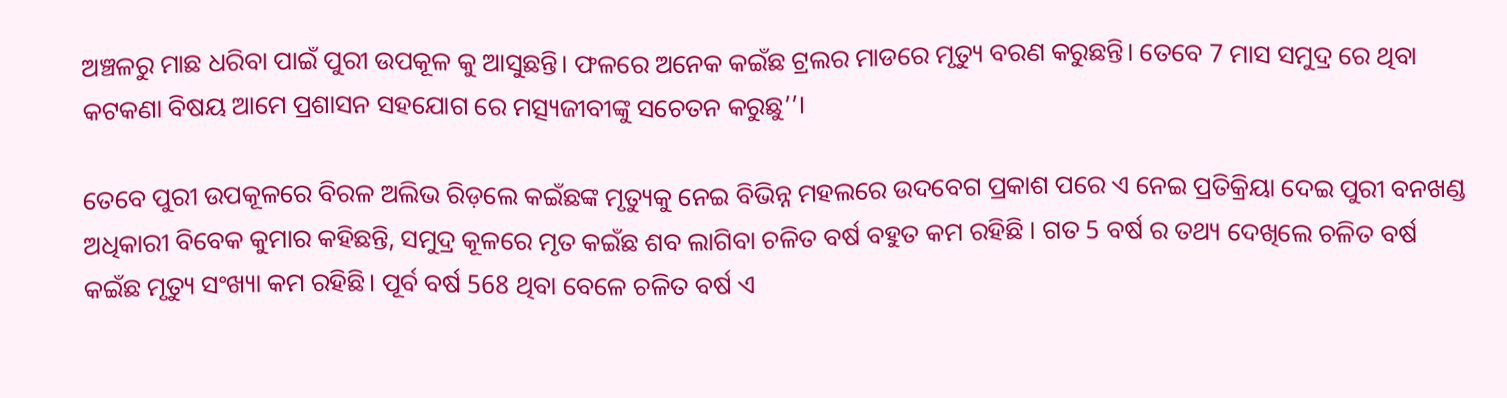ଅଞ୍ଚଳରୁ ମାଛ ଧରିବା ପାଇଁ ପୁରୀ ଉପକୂଳ କୁ ଆସୁଛନ୍ତି। ଫଳରେ ଅନେକ କଇଁଛ ଟ୍ରଲର ମାଡରେ ମୃତ୍ୟୁ ବରଣ କରୁଛନ୍ତି। ତେବେ 7 ମାସ ସମୁଦ୍ର ରେ ଥିବା କଟକଣା ବିଷୟ ଆମେ ପ୍ରଶାସନ ସହଯୋଗ ରେ ମତ୍ସ୍ୟଜୀବୀଙ୍କୁ ସଚେତନ କରୁଛୁ’’।

ତେବେ ପୁରୀ ଉପକୂଳରେ ବିରଳ ଅଲିଭ ରିଡ଼ଲେ କଇଁଛଙ୍କ ମୃତ୍ୟୁକୁ ନେଇ ବିଭିନ୍ନ ମହଲରେ ଉଦବେଗ ପ୍ରକାଶ ପରେ ଏ ନେଇ ପ୍ରତିକ୍ରିୟା ଦେଇ ପୁରୀ ବନଖଣ୍ଡ ଅଧିକାରୀ ବିବେକ କୁମାର କହିଛନ୍ତି, ସମୁଦ୍ର କୂଳରେ ମୃତ କଇଁଛ ଶବ ଲାଗିବା ଚଳିତ ବର୍ଷ ବହୁତ କମ ରହିଛି । ଗତ 5 ବର୍ଷ ର ତଥ୍ୟ ଦେଖିଲେ ଚଳିତ ବର୍ଷ କଇଁଛ ମୃତ୍ୟୁ ସଂଖ୍ୟା କମ ରହିଛି। ପୂର୍ବ ବର୍ଷ 568 ଥିବା ବେଳେ ଚଳିତ ବର୍ଷ ଏ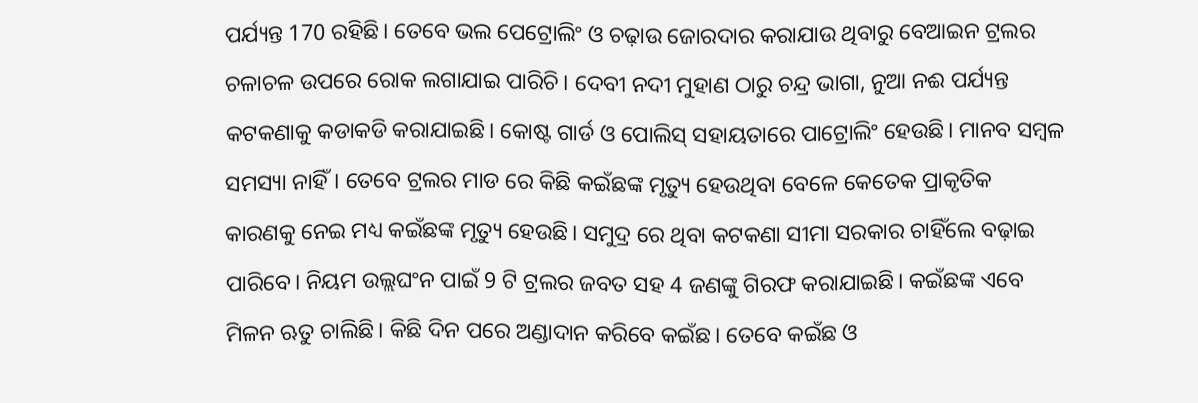ପର୍ଯ୍ୟନ୍ତ 170 ରହିଛି। ତେବେ ଭଲ ପେଟ୍ରୋଲିଂ ଓ ଚଢ଼ାଉ ଜୋରଦାର କରାଯାଉ ଥିବାରୁ ବେଆଇନ ଟ୍ରଲର ଚଳାଚଳ ଉପରେ ରୋକ ଲଗାଯାଇ ପାରିଚି। ଦେବୀ ନଦୀ ମୁହାଣ ଠାରୁ ଚନ୍ଦ୍ର ଭାଗା, ନୁଆ ନଈ ପର୍ଯ୍ୟନ୍ତ କଟକଣାକୁ କଡାକଡି କରାଯାଇଛି। କୋଷ୍ଟ ଗାର୍ଡ ଓ ପୋଲିସ୍ ସହାୟତାରେ ପାଟ୍ରୋଲିଂ ହେଉଛି। ମାନବ ସମ୍ବଳ ସମସ୍ୟା ନାହିଁ। ତେବେ ଟ୍ରଲର ମାଡ ରେ କିଛି କଇଁଛଙ୍କ ମୃତ୍ୟୁ ହେଉଥିବା ବେଳେ କେତେକ ପ୍ରାକୃତିକ କାରଣକୁ ନେଇ ମଧ୍ୟ କଇଁଛଙ୍କ ମୃତ୍ୟୁ ହେଉଛି। ସମୁଦ୍ର ରେ ଥିବା କଟକଣା ସୀମା ସରକାର ଚାହିଁଲେ ବଢ଼ାଇ ପାରିବେ। ନିୟମ ଉଲ୍ଲଘଂନ ପାଇଁ 9 ଟି ଟ୍ରଲର ଜବତ ସହ 4 ଜଣଙ୍କୁ ଗିରଫ କରାଯାଇଛି। କଇଁଛଙ୍କ ଏବେ ମିଳନ ଋତୁ ଚାଲିଛି। କିଛି ଦିନ ପରେ ଅଣ୍ଡାଦାନ କରିବେ କଇଁଛ। ତେବେ କଇଁଛ ଓ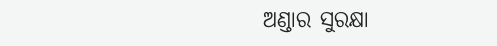ଅଣ୍ଡାର ସୁରକ୍ଷା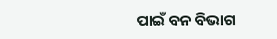ପାଇଁ ବନ ବିଭାଗ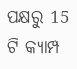ପକ୍ଷରୁ 15 ଟି କ୍ୟାମ୍ପ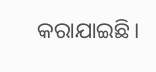କରାଯାଇଛି।